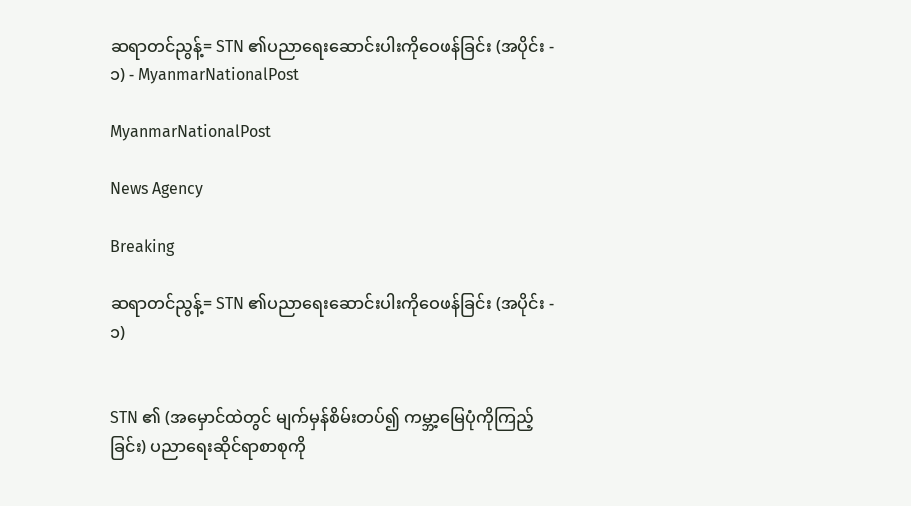ဆရာတင်ညွန့်= STN ၏ပညာရေးဆောင်းပါးကိုဝေဖန်ခြင်း (အပိုင်း - ၁) - MyanmarNationalPost

MyanmarNationalPost

News Agency

Breaking

ဆရာတင်ညွန့်= STN ၏ပညာရေးဆောင်းပါးကိုဝေဖန်ခြင်း (အပိုင်း - ၁)


STN ၏ (အမှောင်ထဲတွင် မျက်မှန်စိမ်းတပ်၍ ကမ္ဘာ့မြေပုံကိုကြည့်ခြင်း) ပညာရေးဆိုင်ရာစာစုကို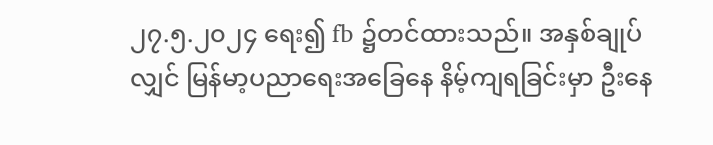၂၇.၅.၂၀၂၄ ရေး၍ fb ၌တင်ထားသည်။ အနှစ်ချုပ်လျှင် မြန်မာ့ပညာရေးအခြေနေ နိမ့်ကျရခြင်းမှာ ဦးနေ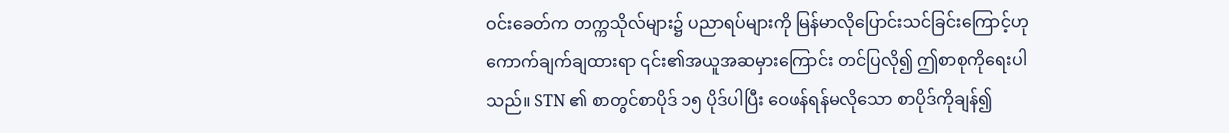ဝင်းခေတ်က တက္ကသိုလ်များ၌ ပညာရပ်များကို မြန်မာလိုပြောင်းသင်ခြင်းကြောင့်ဟု ကောက်ချက်ချထားရာ ၎င်း၏အယူအဆမှားကြောင်း တင်ပြလို၍ ဤစာစုကိုရေးပါသည်။ STN ၏ စာတွင်စာပိုဒ် ၁၅ ပိုဒ်ပါပြီး ဝေဖန်ရန်မလိုသော စာပိုဒ်ကိုချန်၍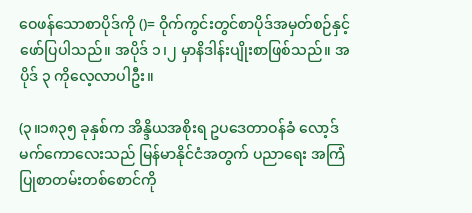ဝေဖန်သောစာပိုဒ်ကို ()= ဝိုက်ကွင်းတွင်စာပိုဒ်အမှတ်စဉ်နှင့်ဖော်ပြပါသည်။ အပိုဒ် ၁၊၂ မှာနိဒါန်းပျိုးစာဖြစ်သည်။ အပိုဒ် ၃ ကိုလေ့လာပါဦး။

(၃။၁၈၃၅ ခုနှစ်က အိန္ဒိယအစိုးရ ဥပဒေတာဝန်ခံ လော့ဒ် မက်ကောလေးသည် မြန်မာနိုင်ငံအတွက် ပညာရေး အကြံပြုစာတမ်းတစ်စောင်ကို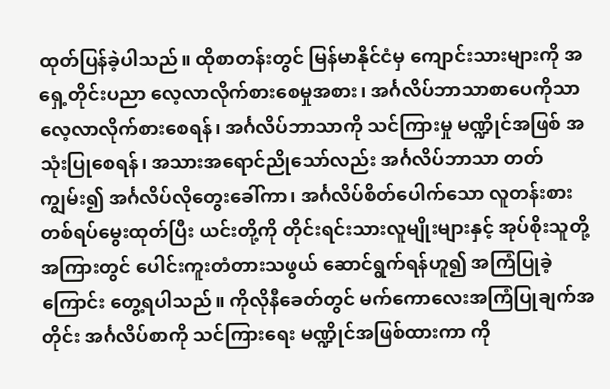ထုတ်ပြန်ခဲ့ပါသည်။ ထိုစာတန်းတွင် မြန်မာနိုင်ငံမှ ကျောင်းသားများကို အရှေ့တိုင်းပညာ လေ့လာလိုက်စားစေမှုအစား၊ အင်္ဂလိပ်ဘာသာစာပေကိုသာ လေ့လာလိုက်စားစေရန်၊ အင်္ဂလိပ်ဘာသာကို သင်ကြားမှု မဏ္ဍိုင်အဖြစ် အသုံးပြုစေရန်၊ အသားအရောင်ညိုသော်လည်း အင်္ဂလိပ်ဘာသာ တတ်ကျွမ်း၍ အင်္ဂလိပ်လိုတွေးခေါ်ကာ၊ အင်္ဂလိပ်စိတ်ပေါက်သော လူတန်းစား တစ်ရပ်မွေးထုတ်ပြီး ယင်းတို့ကို တိုင်းရင်းသားလူမျိုးများနှင့် အုပ်စိုးသူတို့အကြားတွင် ပေါင်းကူးတံတားသဖွယ် ဆောင်ရွက်ရန်ဟူ၍ အကြံပြုခဲ့ကြောင်း တွေ့ရပါသည်။ ကိုလိုနီခေတ်တွင် မက်ကောလေးအကြံပြုချက်အတိုင်း အင်္ဂလိပ်စာကို သင်ကြားရေး မဏ္ဍိုင်အဖြစ်ထားကာ ကို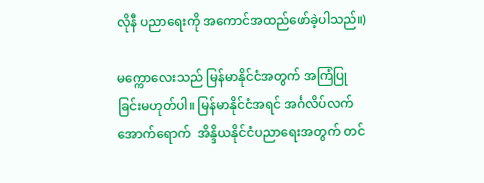လိုနီ ပညာရေးကို အကောင်အထည်ဖော်ခဲ့ပါသည်။)

မက္ကောလေးသည် မြန်မာနိုင်ငံအတွက် အကြံပြုခြင်းမဟုတ်ပါ။ မြန်မာနိုင်ငံအရင် အင်္ဂလိပ်လက်အောက်ရောက်  အိန္ဒိယနိုင်ငံပညာရေးအတွက် တင်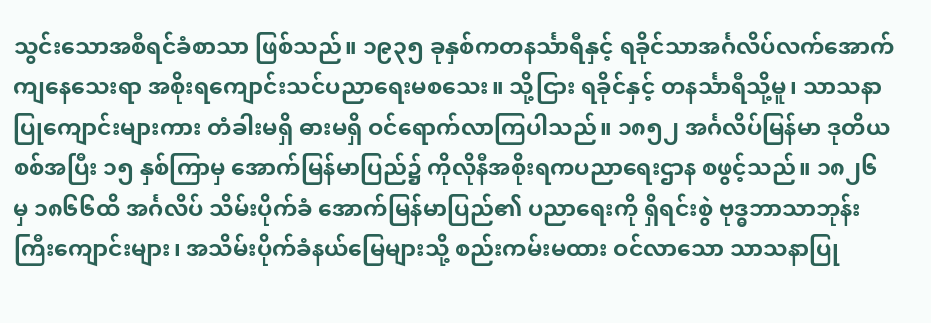သွင်းသောအစီရင်ခံစာသာ ဖြစ်သည်။ ၁၉၃၅ ခုနှစ်ကတနင်္သာရီနှင့် ရခိုင်သာအင်္ဂလိပ်လက်အောက်ကျနေသေးရာ အစိုးရကျောင်းသင်ပညာရေးမစသေး။ သို့ငြား ရခိုင်နှင့် တနင်္သာရီသို့မူ၊ သာသနာပြုကျောင်းများကား တံခါးမရှိ ဓားမရှိ ဝင်ရောက်လာကြပါသည်။ ၁၈၅၂ အင်္ဂလိပ်မြန်မာ ဒုတိယစစ်အပြီး ၁၅ နှစ်ကြာမှ အောက်မြန်မာပြည်၌ ကိုလိုနီအစိုးရကပညာရေးဌာန စဖွင့်သည်။ ၁၈၂၆ မှ ၁၈၆၆ထိ အင်္ဂလိပ် သိမ်းပိုက်ခံ အောက်မြန်မာပြည်၏ ပညာရေးကို ရှိရင်းစွဲ ဗုဒ္ဓဘာသာဘုန်းကြီးကျောင်းများ၊ အသိမ်းပိုက်ခံနယ်မြေများသို့ စည်းကမ်းမထား ဝင်လာသော သာသနာပြု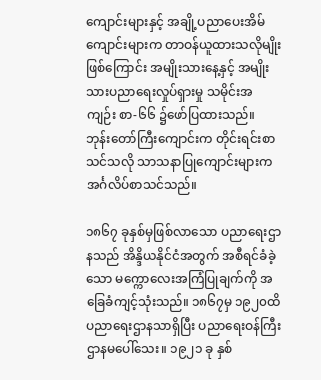ကျောင်းများနှင့် အချို့ပညာပေးအိမ်ကျောင်းများက တာဝန်ယူထားသလိုမျိုးဖြစ်ကြောင်း အမျိုးသားနေ့နှင့် အမျိုးသားပညာရေးလှုပ်ရှားမှု သမိုင်းအကျဉ်း စာ-၆၆ ၌ဖော်ပြထားသည်။ ဘုန်းတော်ကြီးကျောင်းက တိုင်းရင်းစာသင်သလို သာသနာပြုကျောင်းများက အင်္ဂလိပ်စာသင်သည်။

၁၈၆၇ ခုနှစ်မှဖြစ်လာသော ပညာရေးဌာနသည် အိန္ဒိယနိုင်ငံအတွက် အစီရင်ခံခဲ့သော မက္ကောလေးအကြံပြုချက်ကို အခြေခံကျင့်သုံးသည်။ ၁၈၆၇မှ ၁၉၂၀ထိ ပညာရေးဌာနသာရှိပြီး ပညာရေးဝန်ကြီးဌာနမပေါ်သေး။ ၁၉၂၁ ခု နှစ်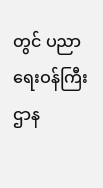တွင် ပညာရေးဝန်ကြီးဌာန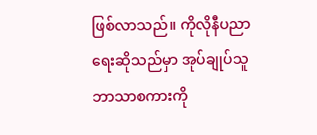ဖြစ်လာသည်။ ကိုလိုနီပညာရေးဆိုသည်မှာ အုပ်ချုပ်သူ ဘာသာစကားကို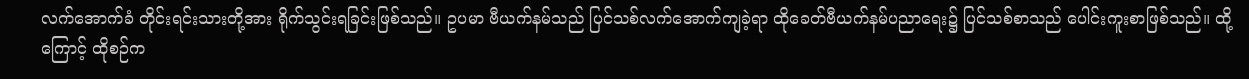လက်အောက်ခံ တိုင်းရင်းသားတို့အား ရိုက်သွင်းရခြင်းဖြစ်သည်။ ဥပမာ ဗီယက်နမ်သည် ပြင်သစ်လက်အောက်ကျခဲ့ရာ ထိုခေတ်ဗီယက်နမ်ပညာရေး၌ ပြင်သစ်စာသည် ပေါင်းကူးစာဖြစ်သည်။ ထို့ကြောင့် ထိုစဉ်က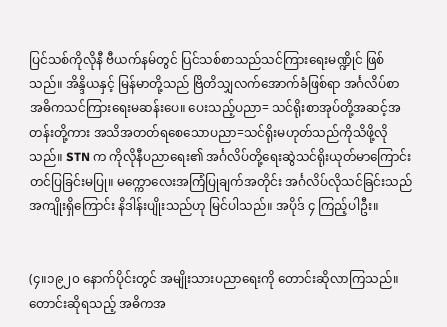ပြင်သစ်ကိုလိုနီ ဗီယက်နမ်တွင် ပြင်သစ်စာသည်သင်ကြားရေးမဏ္ဍိုင် ဖြစ်သည်။ အိန္ဒိယနှင့် မြန်မာတို့သည် ဗြိတိသျှလက်အောက်ခံဖြစ်ရာ အင်္ဂလိပ်စာ အဓိကသင်ကြားရေးမဆန်းပေ။ ပေးသည့်ပညာ= သင်ရိုးစာအုပ်တို့အဆင့်အတန်းတို့ကား အသိအတတ်ရစေသောပညာ=သင်ရိုးမဟုတ်သည်ကိုသိဖို့လိုသည်။ STN က ကိုလိုနီပညာရေး၏ အင်္ဂလိပ်တို့ရေးဆွဲသင်ရိုးယုတ်မာကြောင်း တင်ပြခြင်းမပြု။ မက္ကောလေးအကြံပြုချက်အတိုင်း အင်္ဂလိပ်လိုသင်ခြင်းသည် အကျိုးရှိကြောင်း နိဒါန်းပျိုးသည်ဟု မြင်ပါသည်။ အပိုဒ် ၄ ကြည့်ပါဦး။


(၄။၁၉၂၀ နောက်ပိုင်းတွင် အမျိုးသားပညာရေးကို တောင်းဆိုလာကြသည်။ တောင်းဆိုရသည့် အဓိကအ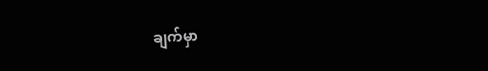ချက်မှာ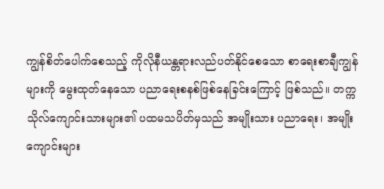ကျွန်စိတ်ပေါက်စေသည့် ကိုလိုနီယန္တရားလည်ပတ်နိုင်စေသော စာရေးစာချီကျွန်များကို မွေးထုတ်နေသော ပညာရေးစနစ်ဖြစ်နေခြင်းကြောင့် ဖြစ်သည်။ တက္ကသိုလ်ကျောင်းသားများ၏ ပထမသပိတ်မှသည် အမျိုးသား ပညာရေး၊ အမျိုးကျောင်းများ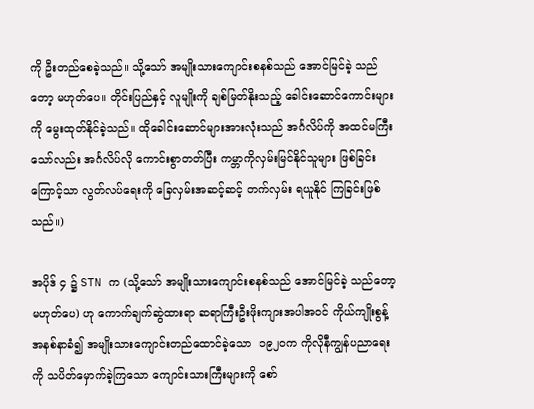ကို ဦးတည်စေခဲ့သည်။ သို့သော် အမျိုးသားကျောင်းစနစ်သည် အောင်မြင်ခဲ့ သည်တော့ မဟုတ်ပေ။ တိုင်းပြည်နှင့် လူမျိုးကို ချစ်မြတ်နိုးသည့် ခေါင်းဆောင်ကောင်းများကို မွေးထုတ်နိုင်ခဲ့သည်။ ထိုခေါင်းဆောင်များအားလုံးသည် အင်္ဂလိပ်ကို အထင်မကြီးသော်လည်း အင်္ဂလိပ်လို ကောင်းစွာတတ်ပြီး ကမ္ဘာကိုလှမ်းမြင်နိုင်သူများ ဖြစ်ခြင်းကြောင့်သာ လွတ်လပ်ရေးကို ခြေလှမ်းအဆင့်ဆင့် တက်လှမ်း ရယူနိုင် ကြခြင်းဖြစ်သည်။)

အပိုဒ် ၄ ၌ STN က (သို့သော် အမျိုးသားကျောင်းစနစ်သည် အောင်မြင်ခဲ့ သည်တော့မဟုတ်ပေ) ဟု ကောက်ချက်ဆွဲထားရာ ဆရာကြီးဦးဖိုးကျားအပါအဝင် ကိုယ်ကျိုးစွန့်အနစ်နာခံ၍ အမျိုးသားကျောင်းတည်ထောင်ခဲ့သော  ၁၉၂၀က ကိုလိုနီကျွန်ပညာရေးကို သပိတ်မှောက်ခဲ့ကြသော ကျောင်းသားကြီးများကို စော်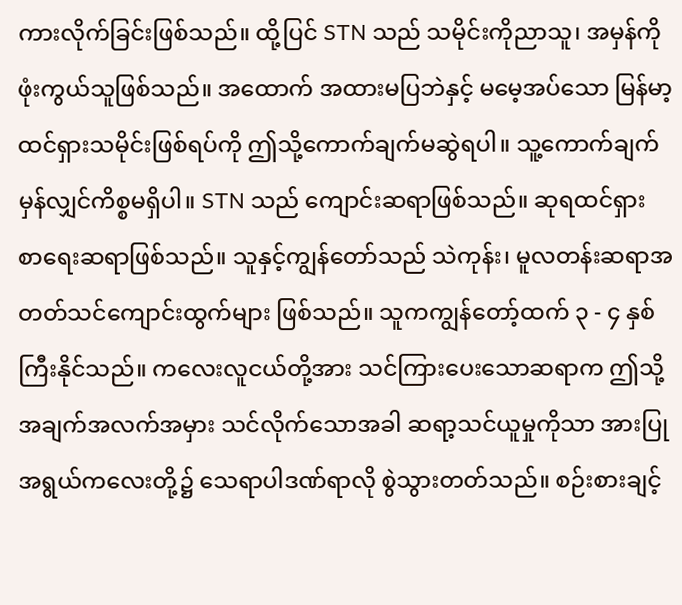ကားလိုက်ခြင်းဖြစ်သည်။ ထို့ပြင် STN သည် သမိုင်းကိုညာသူ၊ အမှန်ကိုဖုံးကွယ်သူဖြစ်သည်။ အထောက် အထားမပြဘဲနှင့် မမေ့အပ်သော မြန်မာ့ထင်ရှားသမိုင်းဖြစ်ရပ်ကို ဤသို့ကောက်ချက်မဆွဲရပါ။ သူ့ကောက်ချက် မှန်လျှင်ကိစ္စမရှိပါ။ STN သည် ကျောင်းဆရာဖြစ်သည်။ ဆုရထင်ရှား စာရေးဆရာဖြစ်သည်။ သူနှင့်ကျွန်တော်သည် သဲကုန်း၊ မူလတန်းဆရာအတတ်သင်ကျောင်းထွက်များ ဖြစ်သည်။ သူကကျွန်တော့်ထက် ၃ - ၄ နှစ်ကြီးနိုင်သည်။ ကလေးလူငယ်တို့အား သင်ကြားပေးသောဆရာက ဤသို့အချက်အလက်အမှား သင်လိုက်သောအခါ ဆရာ့သင်ယူမှုကိုသာ အားပြုအရွယ်ကလေးတို့၌ သေရာပါဒဏ်ရာလို စွဲသွားတတ်သည်။ စဉ်းစားချင့်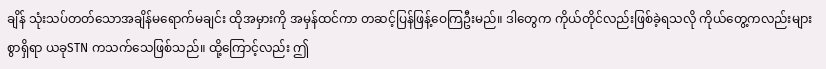ချိန် သုံးသပ်တတ်သောအချိန်မရောက်မချင်း ထိုအမှားကို အမှန်ထင်ကာ တဆင့်ပြန်ဖြန့်ဝေကြဦးမည်။ ဒါတွေက ကိုယ်တိုင်လည်းဖြစ်ခဲ့ရသလို ကိုယ်တွေ့ကလည်းများစွာရှိရာ ယခုSTN ကသက်သေဖြစ်သည်။ ထို့ကြောင့်လည်း ဤ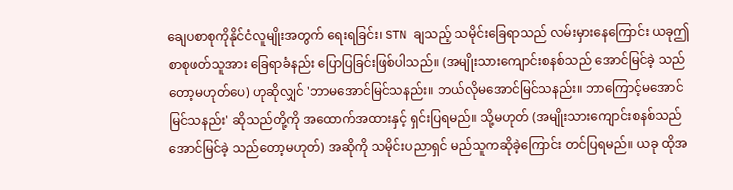ချေပစာစုကိုနိုင်ငံလူမျိုးအတွက် ရေးရခြင်း၊ STN ချသည့် သမိုင်းခြေရာသည် လမ်းမှားနေကြောင်း ယခုဤစာစုဖတ်သူအား ခြေရာခံနည်း ပြောပြခြင်းဖြစ်ပါသည်။ (အမျိုးသားကျောင်းစနစ်သည် အောင်မြင်ခဲ့ သည်တော့မဟုတ်ပေ) ဟုဆိုလျှင် 'ဘာမအောင်မြင်သနည်း။ ဘယ်လိုမအောင်မြင်သနည်း။ ဘာကြောင့်မအောင်မြင်သနည်း' ဆိုသည်တို့ကို အထောက်အထားနှင့် ရှင်းပြရမည်။ သို့မဟုတ် (အမျိုးသားကျောင်းစနစ်သည် အောင်မြင်ခဲ့ သည်တော့မဟုတ်) အဆိုကို သမိုင်းပညာရှင် မည်သူကဆိုခဲ့ကြောင်း တင်ပြရမည်။ ယခု ထိုအ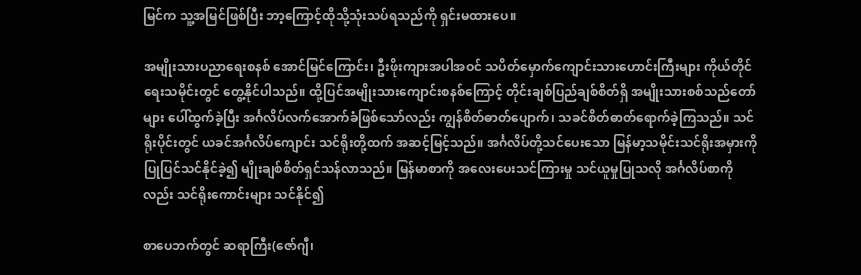မြင်က သူ့အမြင်ဖြစ်ပြီး ဘာ့ကြောင့်ထိုသို့သုံးသပ်ရသည်ကို ရှင်းမထားပေ။

အမျိုးသားပညာရေးစနစ် အောင်မြင်ကြောင်း၊ ဦးဖိုးကျားအပါအဝင် သပိတ်မှောက်ကျောင်းသားဟောင်းကြီးများ ကိုယ်တိုင်ရေးသမိုင်းတွင် တွေ့နိုင်ပါသည်။ ထို့ပြင်အမျိုးသားကျောင်းစနစ်ကြောင့် တိုင်းချစ်ပြည်ချစ်စိတ်ရှိ အမျိုးသားစစ်သည်တော်များ ပေါ်ထွက်ခဲ့ပြီး အင်္ဂလိပ်လက်အောက်ခံဖြစ်သော်လည်း ကျွန်စိတ်ဓာတ်ပျောက်၊ သခင်စိတ်ဓာတ်ရောက်ခဲ့ကြသည်။ သင်ရိုးပိုင်းတွင် ယခင်အင်္ဂလိပ်ကျောင်း သင်ရိုးတို့ထက် အဆင့်မြင့်သည်။ အင်္ဂလိပ်တို့သင်ပေးသော မြန်မာ့သမိုင်းသင်ရိုးအမှားကို ပြုပြင်သင်နိုင်ခဲ့၍ မျိုးချစ်စိတ်ရှင်သန်လာသည်။ မြန်မာစာကို အလေးပေးသင်ကြားမှု သင်ယူမှုပြုသလို အင်္ဂလိပ်စာကိုလည်း သင်ရိုးကောင်းများ သင်နိုင်၍

စာပေဘက်တွင် ဆရာကြီး(ဇော်ဂျီ၊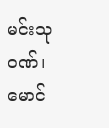မင်းသုဝဏ်၊ မောင်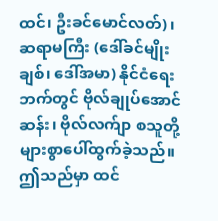ထင်၊ ဦးခင်မောင်လတ်)၊ ဆရာမကြီး (ဒေါ်ခင်မျိုးချစ်၊ ဒေါ်အမာ) နိုင်ငံရေးဘက်တွင် ဗိုလ်ချုပ်အောင်ဆန်း၊ ဗိုလ်လက်ျာ စသူတို့များစွာပေါ်ထွက်ခဲ့သည်။ ဤသည်မှာ ထင်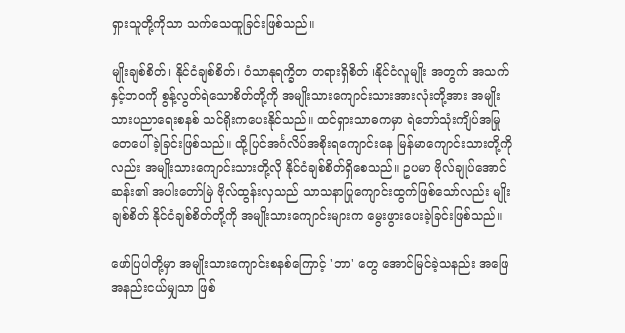ရှားသူတို့ကိုသာ သက်သေထူခြင်းဖြစ်သည်။

မျိုးချစ်စိတ်၊ နိုင်ငံချစ်စိတ်၊ ဝံသာနုရက္ခိတ တရားရှိစိတ် ၊နိုင်ငံလူမျိုး အတွက် အသက်နှင့်ဘဝကို စွန့်လွတ်ရဲသောစိတ်တို့ကို အမျိုးသားကျောင်းသားအားလုံးတို့အား အမျိုးသားပညာရေးစနစ် သင်ရိုးကပေးနိုင်သည်။ ထင်ရှားသာဓကမှာ ရဲဘော်သုံးကျိပ်အမြုတေပေါ်ခဲ့ခြင်းဖြစ်သည်။ ထို့ပြင်အင်္ဂလိပ်အစိုးရကျောင်းနေ မြန်မာကျောင်းသားတို့ကိုလည်း အမျိုးသားကျောင်းသားတို့လို နိုင်ငံချစ်စိတ်ရှိစေသည်။ ဥပမာ ဗိုလ်ချုပ်အောင်ဆန်း၏ အပါးတော်မြဲ ဗိုလ်ထွန်းလှသည် သာသနာပြုကျောင်းထွက်ဖြစ်သော်လည်း မျိုးချစ်စိတ် နိုင်ငံချစ်စိတ်တို့ကို အမျိုးသားကျောင်းများက မွေးဖွားပေးခဲ့ခြင်းဖြစ်သည်။

ဖော်ပြပါတို့မှာ အမျိုးသားကျောင်းစနစ်ကြောင့် 'ဘာ' တွေ အောင်မြင်ခဲ့သနည်း အဖြေအနည်းငယ်မျှသာ ဖြစ်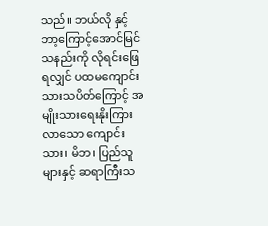သည်။ ဘယ်လို နှင့် ဘာ့ကြောင့်အောင်မြင်သနည်းကို လိုရင်းဖြေရလျှင် ပထမကျောင်းသားသပိတ်ကြောင့် အမျိုးသားရေးနိုးကြားလာသော ကျောင်းသား၊ မိဘ၊ ပြည်သူများနှင့် ဆရာကြီးသ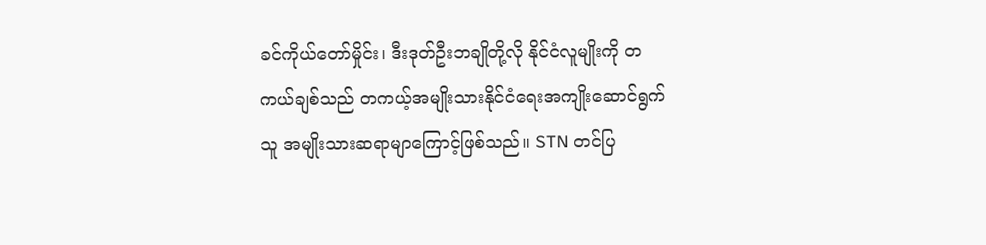ခင်ကိုယ်တော်မှိုင်း၊ ဒီးဒုတ်ဦးဘချိုတို့လို နိုင်ငံလူမျိုးကို တကယ်ချစ်သည် တကယ့်အမျိုးသားနိုင်ငံရေးအကျိုးဆောင်ရွက်သူ အမျိုးသားဆရာမျာကြောင့်ဖြစ်သည်။ STN တင်ပြ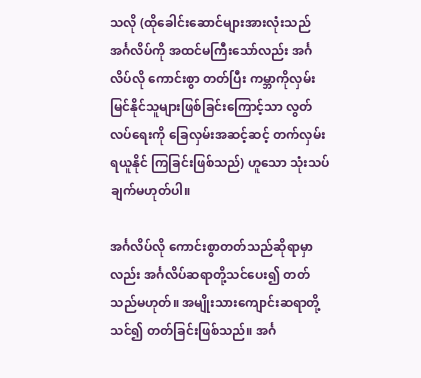သလို (ထိုခေါင်းဆောင်များအားလုံးသည် အင်္ဂလိပ်ကို အထင်မကြီးသော်လည်း အင်္ဂလိပ်လို ကောင်းစွာ တတ်ပြီး ကမ္ဘာကိုလှမ်းမြင်နိုင်သူများဖြစ်ခြင်းကြောင့်သာ လွတ်လပ်ရေးကို ခြေလှမ်းအဆင့်ဆင့် တက်လှမ်း ရယူနိုင် ကြခြင်းဖြစ်သည်) ဟူသော သုံးသပ်ချက်မဟုတ်ပါ။

အင်္ဂလိပ်လို ကောင်းစွာတတ်သည်ဆိုရာမှာလည်း အင်္ဂလိပ်ဆရာတို့သင်ပေး၍ တတ်သည်မဟုတ်။ အမျိုးသားကျောင်းဆရာတို့သင်၍ တတ်ခြင်းဖြစ်သည်။ အင်္ဂ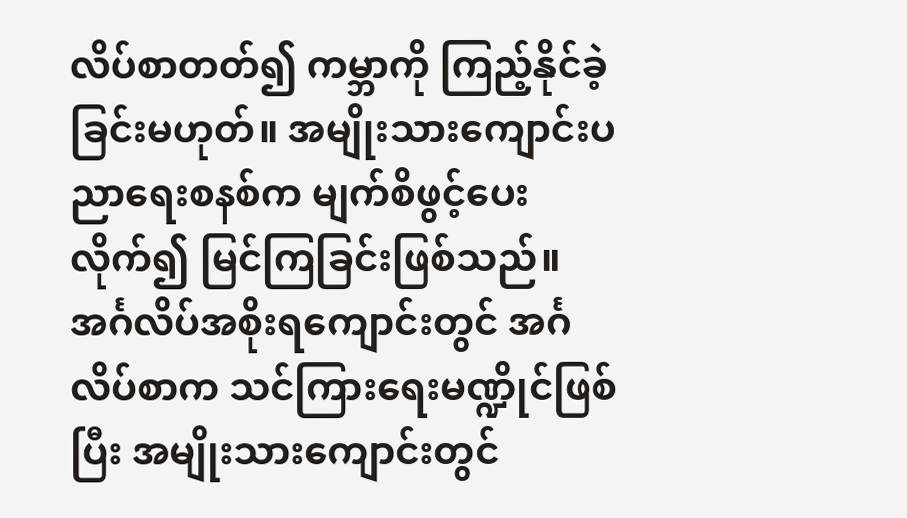လိပ်စာတတ်၍ ကမ္ဘာကို ကြည့်နိုင်ခဲ့ခြင်းမဟုတ်။ အမျိုးသားကျောင်းပညာရေးစနစ်က မျက်စိဖွင့်ပေးလိုက်၍ မြင်ကြခြင်းဖြစ်သည်။ အင်္ဂလိပ်အစိုးရကျောင်းတွင် အင်္ဂလိပ်စာက သင်ကြားရေးမဏ္ဍိုင်ဖြစ်ပြီး အမျိုးသားကျောင်းတွင်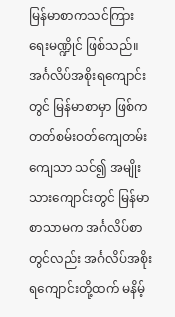မြန်မာစာကသင်ကြားရေးမဏ္ဍိုင် ဖြစ်သည်။ အင်္ဂလိပ်အစိုးရကျောင်းတွင် မြန်မာစာမှာ ဖြစ်ကတတ်စမ်းဝတ်ကျေတမ်းကျေသာ သင်၍ အမျိုးသားကျောင်းတွင် မြန်မာစာသာမက အင်္ဂလိပ်စာတွင်လည်း အင်္ဂလိပ်အစိုးရကျောင်းတို့ထက် မနိမ့်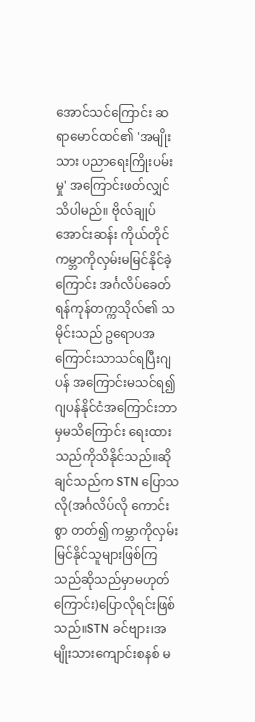အောင်သင်ကြောင်း ဆရာမောင်ထင်၏ 'အမျိုးသား ပညာရေးကြိုးပမ်းမှု' အကြောင်းဖတ်လျှင်သိပါမည်။ ဗိုလ်ချုပ်အောင်းဆန်း ကိုယ်တိုင် ကမ္ဘာကိုလှမ်းမမြင်နိုင်ခဲ့ကြောင်း အင်္ဂလိပ်ခေတ်ရန်ကုန်တက္ကသိုလ်၏ သမိုင်းသည် ဥရောပအကြောင်းသာသင်ရပြီးဂျပန် အကြောင်းမသင်ရ၍ဂျပန်နိုင်ငံအကြောင်းဘာမှမသိကြောင်း ရေးထားသည်ကိုသိနိုင်သည်။ဆိုချင်သည်က STN ပြောသလို(အင်္ဂလိပ်လို ကောင်းစွာ တတ်၍ ကမ္ဘာကိုလှမ်းမြင်နိုင်သူများဖြစ်ကြသည်ဆိုသည်မှာမဟုတ်ကြောင်း)ပြောလိုရင်းဖြစ်သည်။STN ခင်ဗျား၊အမျိုးသားကျောင်းစနစ် မ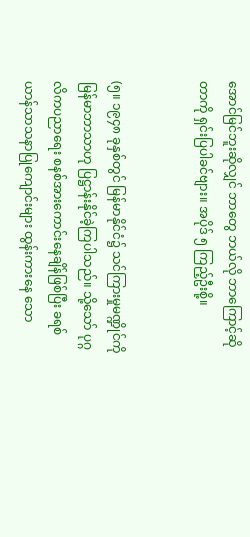အောင်မြင်ဘူးဆိုလျှင် ဘာတွေ ဘယ်လို ဘာကြောင့်ဆိုတာကို ရှင်းပြပါခင်ဗျား။ အပိုဒ် ၅ ကြည့်ဦးစို့။


(၅။ ၁၉၄၈ ခုနှစ်တွင် မြန်မာနိုင်ငံ၌ သင်ကြားမှုမဏ္ဍိုင်ကို မြန်မာဘာသာဟု ပြဋ္ဌာန်းနိုင်ခဲ့ကြပါသည်။ သို့သော် ပုဂ္ဂလိကပညာရေး စနစ်အားကောင်းနေချိန်ဖြစ်ပြီး ခရစ်ယာန်သာသနာပြုကျောင်းများ ထွန်းကားနေ သော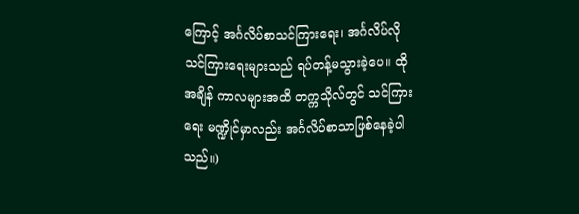ကြောင့် အင်္ဂလိပ်စာသင်ကြားရေး၊ အင်္ဂလိပ်လို သင်ကြားရေးများသည် ရပ်တန့်မသွားခဲ့ပေ။ ထိုအချိန် ကာလများအထိ တက္ကသိုလ်တွင် သင်ကြားရေး မဏ္ဍိုင်မှာလည်း အင်္ဂလိပ်စာသာဖြစ်နေခဲ့ပါသည်။)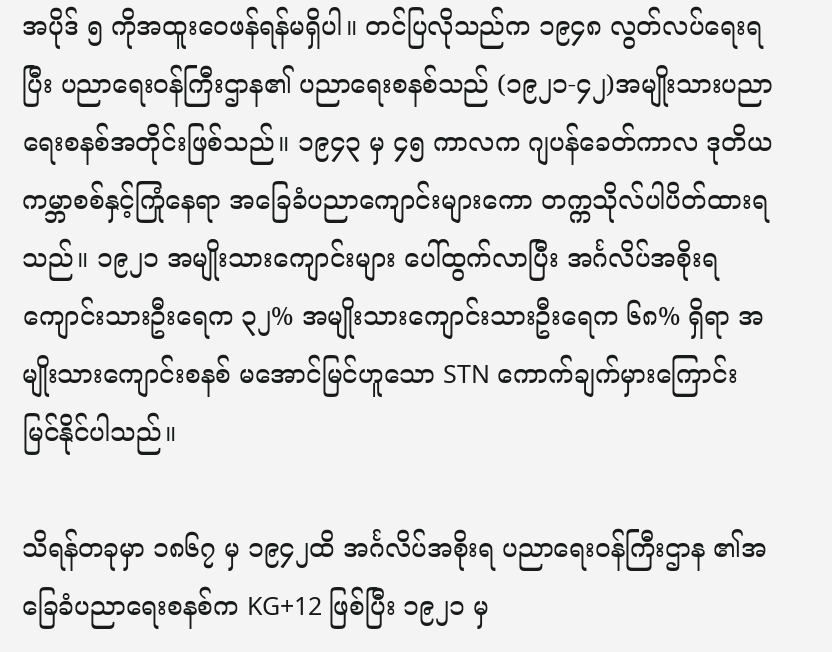အပိုဒ် ၅ ကိုအထူးဝေဖန်ရန်မရှိပါ။ တင်ပြလိုသည်က ၁၉၄၈ လွတ်လပ်ရေးရပြီး ပညာရေးဝန်ကြီးဌာန၏ ပညာရေးစနစ်သည် (၁၉၂၁-၄၂)အမျိုးသားပညာရေးစနစ်အတိုင်းဖြစ်သည်။ ၁၉၄၃ မှ ၄၅ ကာလက ဂျပန်ခေတ်ကာလ ဒုတိယကမ္ဘာစစ်နှင့်ကြုံနေရာ အခြေခံပညာကျောင်းများကော တက္ကသိုလ်ပါပိတ်ထားရသည်။ ၁၉၂၁ အမျိုးသားကျောင်းများ ပေါ်ထွက်လာပြီး အင်္ဂလိပ်အစိုးရကျောင်းသားဦးရေက ၃၂% အမျိုးသားကျောင်းသားဦးရေက ၆၈% ရှိရာ အမျိုးသားကျောင်းစနစ် မအောင်မြင်ဟူသော STN ကောက်ချက်မှားကြောင်း မြင်နိုင်ပါသည်။

သိရန်တခုမှာ ၁၈၆၇ မှ ၁၉၄၂ထိ အင်္ဂလိပ်အစိုးရ ပညာရေးဝန်ကြီးဌာန ၏အခြေခံပညာရေးစနစ်က KG+12 ဖြစ်ပြီး ၁၉၂၁ မှ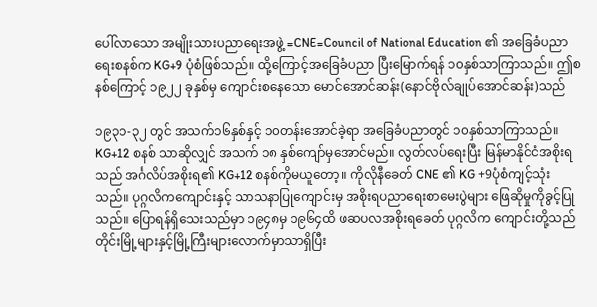ပေါ်လာသော အမျိုးသားပညာရေးအဖွဲ့ =CNE=Council of National Education ၏ အခြေခံပညာရေးစနစ်က KG+9 ပုံစံဖြစ်သည်။ ထို့ကြောင့်အခြေခံပညာ ပြီးမြောက်ရန် ၁၀နှစ်သာကြာသည်။ ဤစနစ်ကြောင့် ၁၉၂၂ ခုနှစ်မှ ကျောင်းစနေသော မောင်အောင်ဆန်း(နောင်ဗိုလ်ချုပ်အောင်ဆန်း)သည်

၁၉၃၁-၃၂ တွင် အသက်၁၆နှစ်နှင့် ၁၀တန်းအောင်ခဲ့ရာ အခြေခံပညာတွင် ၁၀နှစ်သာကြာသည်။ KG+12 စနစ် သာဆိုလျှင် အသက် ၁၈ နှစ်ကျော်မှအောင်မည်။ လွတ်လပ်ရေးပြီး မြန်မာနိုင်ငံအစိုးရသည် အင်္ဂလိပ်အစိုးရ၏ KG+12 စနစ်ကိုမယူတော့။ ကိုလိုနီခေတ် CNE ၏ KG +9ပုံစံကျင့်သုံးသည်။ ပုဂ္ဂလိကကျောင်းနှင့် သာသနာပြုကျောင်းမှ အစိုးရပညာရေးစာမေးပွဲများ ဖြေဆိုမှုကိုခွင့်ပြုသည်။ ပြောရန်ရှိသေးသည်မှာ ၁၉၄၈မှ ၁၉၆၄ထိ ဖဆပလအစိုးရခေတ် ပုဂ္ဂလိက ကျောင်းတို့သည် တိုင်းမြို့များနှင့်မြို့ကြီးများလောက်မှာသာရှိပြီး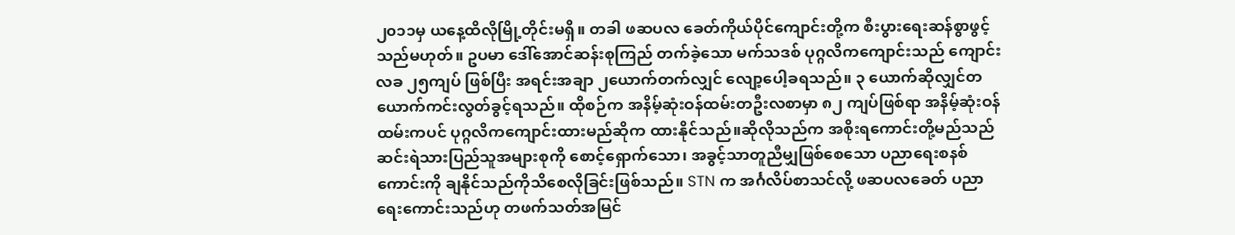၂၀၁၁မှ ယနေ့ထိလိုမြို့တိုင်းမရှိ။ တခါ ဖဆပလ ခေတ်ကိုယ်ပိုင်ကျောင်းတို့က စီးပွားရေးဆန်စွာဖွင့်သည်မဟုတ်။ ဥပမာ ဒေါ်အောင်ဆန်းစုကြည် တက်ခဲ့သော မက်သဒစ် ပုဂ္ဂလိကကျောင်းသည် ကျောင်းလခ ၂၅ကျပ် ဖြစ်ပြီး အရင်းအချာ ၂ယောက်တက်လျှင် လျော့ပေါ့ခရသည်။ ၃ ယောက်ဆိုလျှင်တယောက်ကင်းလွတ်ခွင့်ရသည်။ ထိုစဉ်က အနိမ့်ဆုံးဝန်ထမ်းတဦးလစာမှာ ၈၂ ကျပ်ဖြစ်ရာ အနိမ့်ဆုံးဝန်ထမ်းကပင် ပုဂ္ဂလိကကျောင်းထားမည်ဆိုက ထားနိုင်သည်။ဆိုလိုသည်က အစိုးရကောင်းတို့မည်သည် ဆင်းရဲသားပြည်သူအများစုကို စောင့်ရှောက်သော၊ အခွင့်သာတူညီမျှဖြစ်စေသော ပညာရေးစနစ်ကောင်းကို ချနိုင်သည်ကိုသိစေလိုခြင်းဖြစ်သည်။ STN က အင်္ဂလိပ်စာသင်လို့ ဖဆပလခေတ် ပညာရေးကောင်းသည်ဟု တဖက်သတ်အမြင်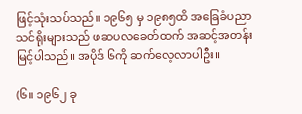ဖြင့်သုံးသပ်သည်။ ၁၉၆၅ မှ ၁၉၈၅ထိ အခြေခံပညာသင်ရိုးများသည် ဖဆပလခေတ်ထက် အဆင့်အတန်းမြင့်ပါသည်။ အပိုဒ် ၆ကို ဆက်လေ့လာပါဦး။

(၆။ ၁၉၆၂ ခု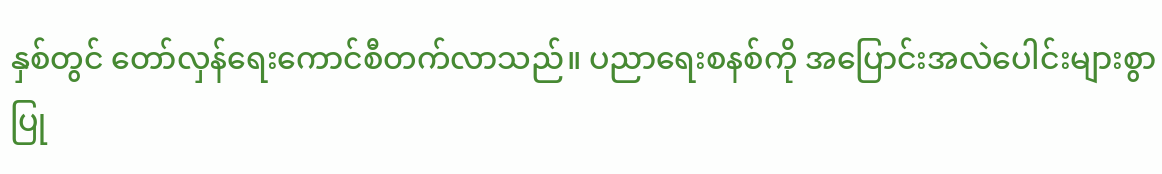နှစ်တွင် တော်လှန်ရေးကောင်စီတက်လာသည်။ ပညာရေးစနစ်ကို အပြောင်းအလဲပေါင်းများစွာ ပြု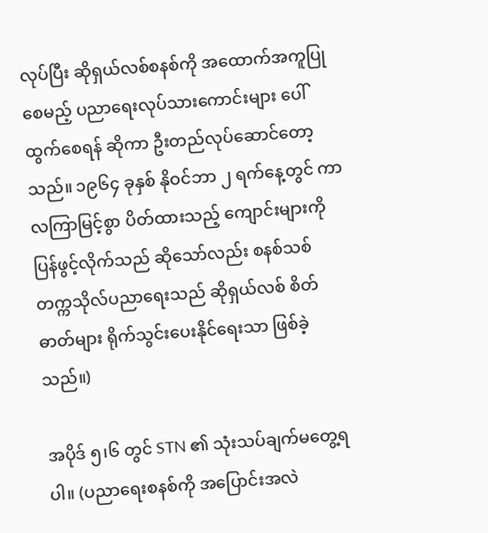လုပ်ပြီး ဆိုရှယ်လစ်စနစ်ကို အထောက်အကူပြုစေမည့် ပညာရေးလုပ်သားကောင်းများ ပေါ်ထွက်စေရန် ဆိုကာ ဦးတည်လုပ်ဆောင်တော့သည်။ ၁၉၆၄ ခုနှစ် နိုဝင်ဘာ ၂ ရက်နေ့တွင် ကာလကြာမြင့်စွာ ပိတ်ထားသည့် ကျောင်းများကို ပြန်ဖွင့်လိုက်သည် ဆိုသော်လည်း စနစ်သစ် တက္ကသိုလ်ပညာရေးသည် ဆိုရှယ်လစ် စိတ်ဓာတ်များ ရိုက်သွင်းပေးနိုင်ရေးသာ ဖြစ်ခဲ့သည်။)

အပိုဒ် ၅၊၆ တွင် STN ၏ သုံးသပ်ချက်မတွေ့ရပါ။ (ပညာရေးစနစ်ကို အပြောင်းအလဲ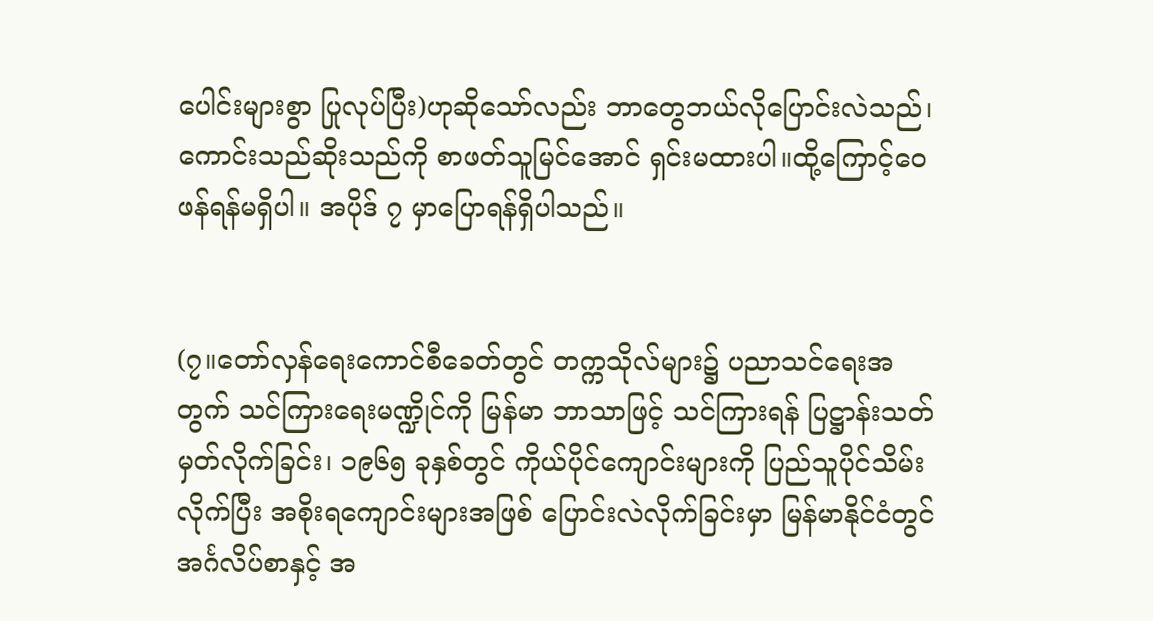ပေါင်းများစွာ ပြုလုပ်ပြီး)ဟုဆိုသော်လည်း ဘာတွေဘယ်လိုပြောင်းလဲသည်၊ ကောင်းသည်ဆိုးသည်ကို စာဖတ်သူမြင်အောင် ရှင်းမထားပါ။ထို့ကြောင့်ဝေဖန်ရန်မရှိပါ။ အပိုဒ် ၇ မှာပြောရန်ရှိပါသည်။


(၇။တော်လှန်ရေးကောင်စီခေတ်တွင် တက္ကသိုလ်များ၌ ပညာသင်ရေးအတွက် သင်ကြားရေးမဏ္ဍိုင်ကို မြန်မာ ဘာသာဖြင့် သင်ကြားရန် ပြဋ္ဌာန်းသတ်မှတ်လိုက်ခြင်း၊ ၁၉၆၅ ခုနှစ်တွင် ကိုယ်ပိုင်ကျောင်းများကို ပြည်သူပိုင်သိမ်းလိုက်ပြီး အစိုးရကျောင်းများအဖြစ် ပြောင်းလဲလိုက်ခြင်းမှာ မြန်မာနိုင်ငံတွင် အင်္ဂလိပ်စာနှင့် အ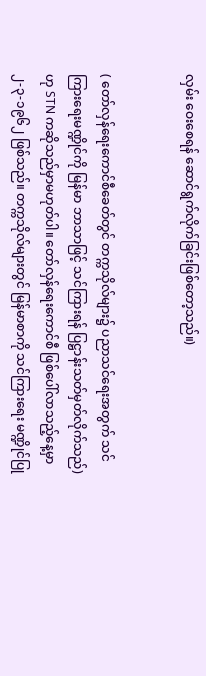လှမ်း ဝေးစေရန် ဆောင်ရွက်လိုက်ခြင်းဖြစ်တော့သည်။)


( တော်လှန်ရေးကောင်စီခေတ်တွင် တက္ကသိုလ်များ၌ ပညာသင်ရေးအတွက် သင်ကြားရေးမဏ္ဍိုင်ကို မြန်မာ ဘာသာဖြင့် သင်ကြားရန် ပြဋ္ဌာန်းသတ်မှတ်လိုက်သည်) ဟု STN ကဆိုသည်မှာမဟုတ်ပါ။ တော်လှန်ရေးကောင်စီ ဖြစ်ပေါ်လာသည့်နေ့မှာ ၂-၃-၁၉၆၂ ဖြစ်သည်။ တက္ကသိုလ်များတွင် မြန်မာစာကို သင်ကြားရေး မဏ္ဍိုင်ပြု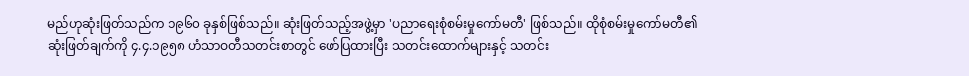မည်ဟုဆုံးဖြတ်သည်က ၁၉၆၀ ခုနှစ်ဖြစ်သည်။ ဆုံးဖြတ်သည့်အဖွဲ့မှာ 'ပညာရေးစုံစမ်းမှုကော်မတီ' ဖြစ်သည်။ ထိုစုံစမ်းမှုကော်မတီ၏ ဆုံးဖြတ်ချက်ကို ၄.၄.၁၉၅၈ ဟံသာဝတီသတင်းစာတွင် ဖော်ပြထားပြီး သတင်းထောက်များနှင့် သတင်း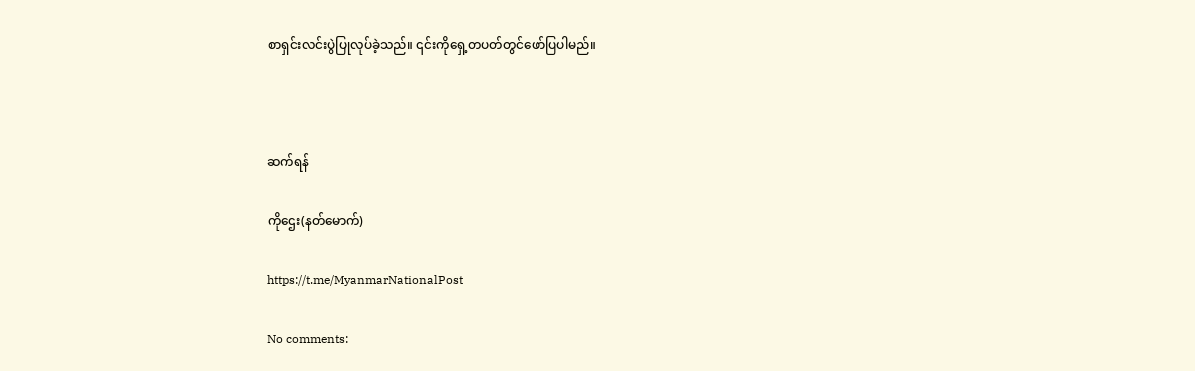စာရှင်းလင်းပွဲပြုလုပ်ခဲ့သည်။ ၎င်းကိုရှေ့တပတ်တွင်ဖော်ပြပါမည်။



ဆက်ရန်

ကိုဌေး(နတ်မောက်)

https://t.me/MyanmarNationalPost

No comments: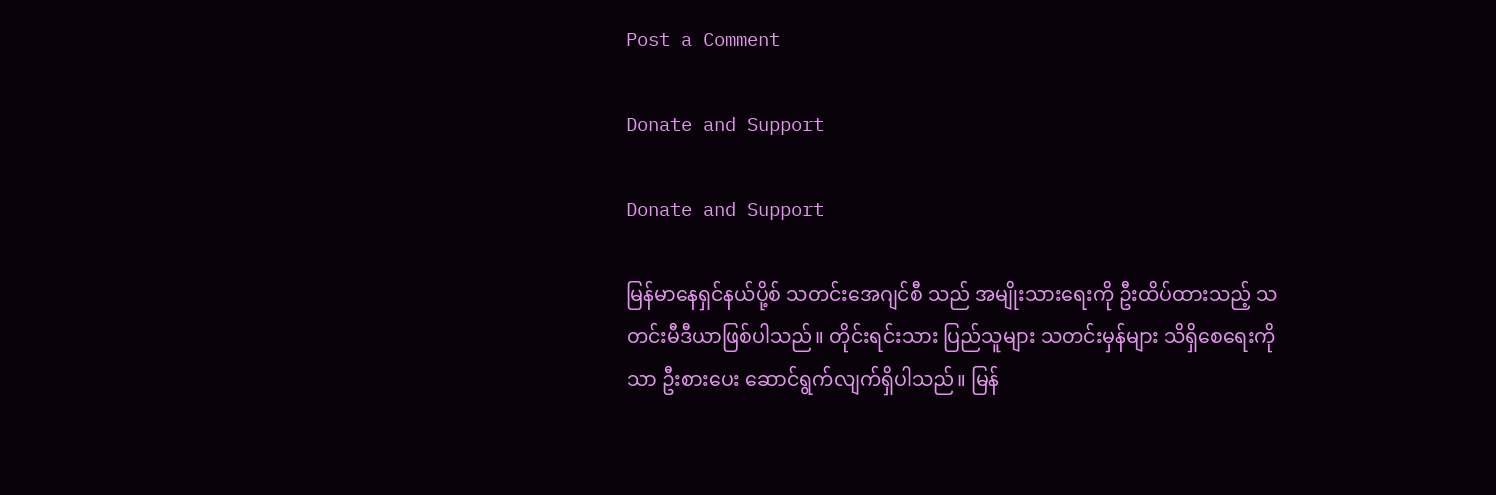Post a Comment

Donate and Support

Donate and Support

မြန်မာနေရှင်နယ်ပို့စ် သတင်းအေဂျင်စီ သည် အမျိုးသားရေးကို ဦးထိပ်ထားသည့် သတင်းမီဒီယာဖြစ်ပါသည်။ တိုင်းရင်းသား ပြည်သူများ သတင်းမှန်များ သိရှိစေရေးကိုသာ ဦးစားပေး ဆောင်ရွက်လျက်ရှိပါသည်။ မြန်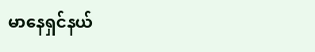မာနေရှင်နယ်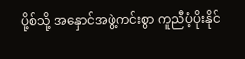ပို့စ်သို့ အနှောင်အဖွဲ့ကင်းစွာ ကူညီပံ့ပိုးနိုင်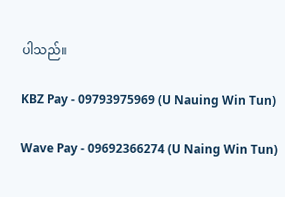ပါသည်။

KBZ Pay - 09793975969 (U Nauing Win Tun)

Wave Pay - 09692366274 (U Naing Win Tun)